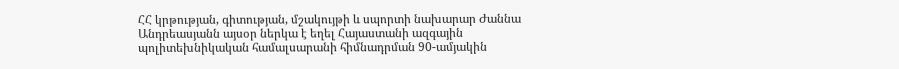ՀՀ կրթության, գիտության, մշակույթի և սպորտի նախարար Ժաննա Անդրեասյանն այսօր ներկա է եղել Հայաստանի ազգային պոլիտեխնիկական համալսարանի հիմնադրման 90-ամյակին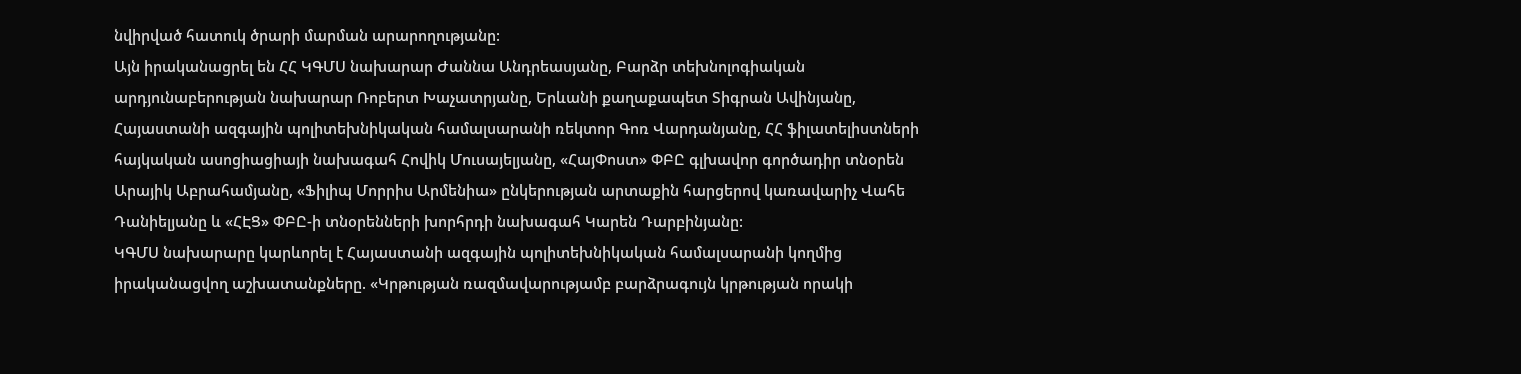նվիրված հատուկ ծրարի մարման արարողությանը:
Այն իրականացրել են ՀՀ ԿԳՄՍ նախարար Ժաննա Անդրեասյանը, Բարձր տեխնոլոգիական արդյունաբերության նախարար Ռոբերտ Խաչատրյանը, Երևանի քաղաքապետ Տիգրան Ավինյանը, Հայաստանի ազգային պոլիտեխնիկական համալսարանի ռեկտոր Գոռ Վարդանյանը, ՀՀ ֆիլատելիստների հայկական ասոցիացիայի նախագահ Հովիկ Մուսայելյանը, «ՀայՓոստ» ՓԲԸ գլխավոր գործադիր տնօրեն Արայիկ Աբրահամյանը, «Ֆիլիպ Մորրիս Արմենիա» ընկերության արտաքին հարցերով կառավարիչ Վահե Դանիելյանը և «ՀԷՑ» ՓԲԸ-ի տնօրենների խորհրդի նախագահ Կարեն Դարբինյանը:
ԿԳՄՍ նախարարը կարևորել է Հայաստանի ազգային պոլիտեխնիկական համալսարանի կողմից իրականացվող աշխատանքները. «Կրթության ռազմավարությամբ բարձրագույն կրթության որակի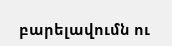բարելավումն ու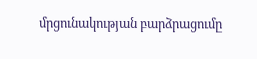մրցունակության բարձրացումը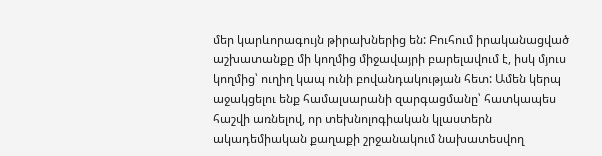մեր կարևորագույն թիրախներից են: Բուհում իրականացված աշխատանքը մի կողմից միջավայրի բարելավում է, իսկ մյուս կողմից՝ ուղիղ կապ ունի բովանդակության հետ: Ամեն կերպ աջակցելու ենք համալսարանի զարգացմանը՝ հատկապես հաշվի առնելով, որ տեխնոլոգիական կլաստերն ակադեմիական քաղաքի շրջանակում նախատեսվող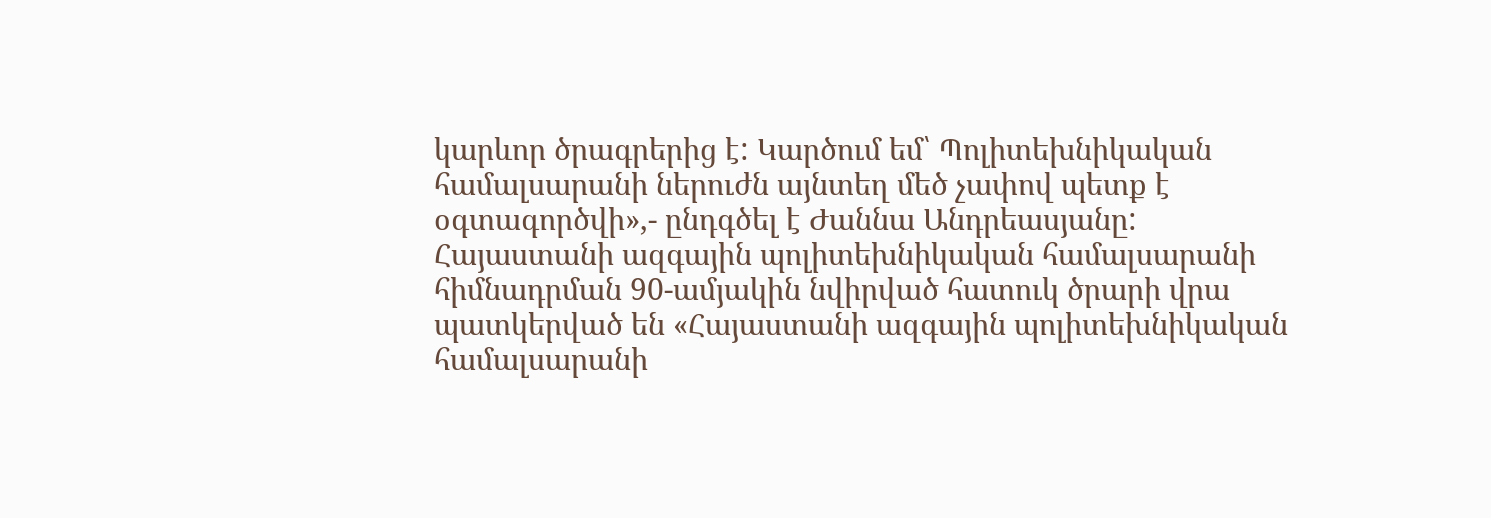կարևոր ծրագրերից է: Կարծում եմ՝ Պոլիտեխնիկական համալսարանի ներուժն այնտեղ մեծ չափով պետք է օգտագործվի»,- ընդգծել է Ժաննա Անդրեասյանը:
Հայաստանի ազգային պոլիտեխնիկական համալսարանի հիմնադրման 90-ամյակին նվիրված հատուկ ծրարի վրա պատկերված են «Հայաստանի ազգային պոլիտեխնիկական համալսարանի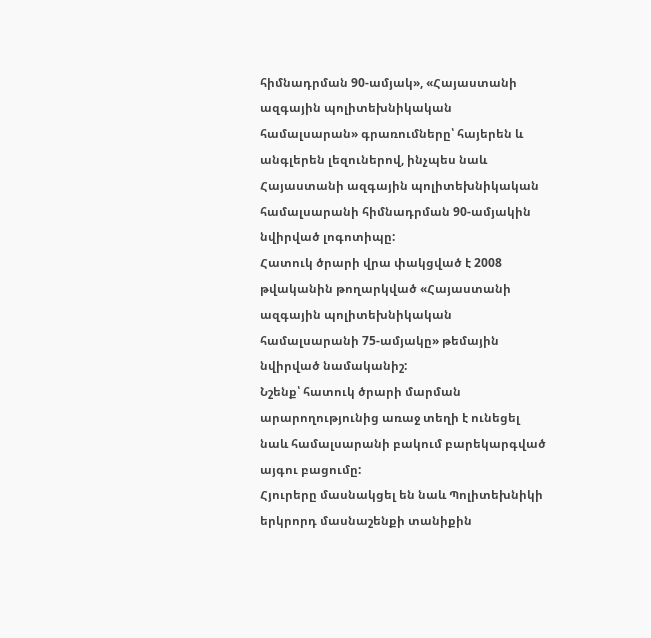հիմնադրման 90-ամյակ», «Հայաստանի ազգային պոլիտեխնիկական համալսարան» գրառումները՝ հայերեն և անգլերեն լեզուներով, ինչպես նաև Հայաստանի ազգային պոլիտեխնիկական համալսարանի հիմնադրման 90-ամյակին նվիրված լոգոտիպը:
Հատուկ ծրարի վրա փակցված է 2008 թվականին թողարկված «Հայաստանի ազգային պոլիտեխնիկական համալսարանի 75-ամյակը» թեմային նվիրված նամականիշ:
Նշենք՝ հատուկ ծրարի մարման արարողությունից առաջ տեղի է ունեցել նաև համալսարանի բակում բարեկարգված այգու բացումը:
Հյուրերը մասնակցել են նաև Պոլիտեխնիկի երկրորդ մասնաշենքի տանիքին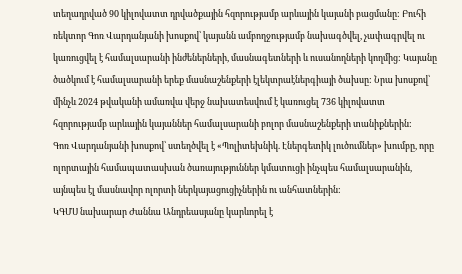տեղադրված 90 կիլովատտ դրվածքային հզորությամբ արևային կայանի բացմանը: Բուհի ռեկտոր Գոռ Վարդանյանի խոսքով՝ կայանն ամբողջությամբ նախագծվել, չափագրվել ու կառուցվել է համալսարանի ինժեներների, մասնագետների և ուսանողների կողմից: Կայանը ծածկում է համալսարանի երեք մասնաշենքերի էլեկտրաէներգիայի ծախսը: Նրա խոսքով՝ մինչև 2024 թվականի ամառվա վերջ նախատեսվում է կառուցել 736 կիլովատտ հզորությամբ արևային կայաններ համալսարանի բոլոր մասնաշենքերի տանիքներին:
Գոռ Վարդանյանի խոսքով՝ ստեղծվել է «Պոլիտեխնիկ. Էներգետիկ լուծումներ» խումբը, որը ոլորտային համապատասխան ծառայություններ կմատուցի ինչպես համալսարանին, այնպես էլ մասնավոր ոլորտի ներկայացուցիչներին ու անհատներին:
ԿԳՄՍ նախարար Ժաննա Անդրեասյանը կարևորել է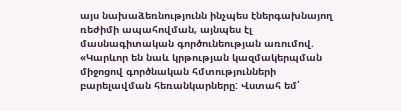այս նախաձեռնությունն ինչպես էներգախնայող ռեժիմի ապահովման, այնպես էլ մասնագիտական գործունեության առումով. «Կարևոր են նաև կրթության կազմակերպման միջոցով գործնական հմտությունների բարելավման հեռանկարները: Վստահ եմ՝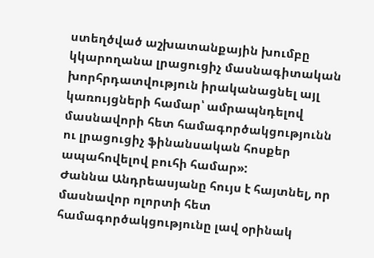ստեղծված աշխատանքային խումբը կկարողանա լրացուցիչ մասնագիտական խորհրդատվություն իրականացնել այլ կառույցների համար՝ ամրապնդելով մասնավորի հետ համագործակցությունն ու լրացուցիչ ֆինանսական հոսքեր ապահովելով բուհի համար»:
Ժաննա Անդրեասյանը հույս է հայտնել, որ մասնավոր ոլորտի հետ համագործակցությունը լավ օրինակ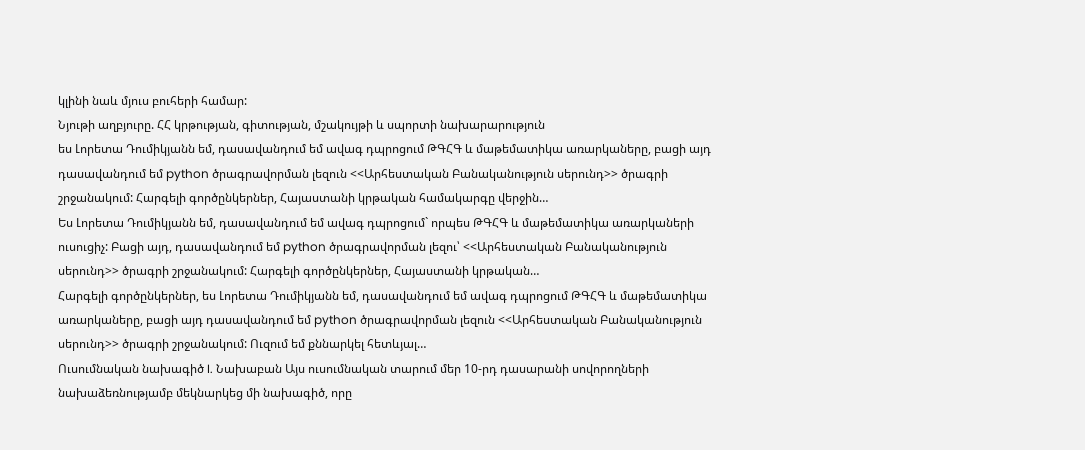կլինի նաև մյուս բուհերի համար:
Նյութի աղբյուրը. ՀՀ կրթության, գիտության, մշակույթի և սպորտի նախարարություն
ես Լորետա Դումիկյանն եմ, դասավանդում եմ ավագ դպրոցում ԹԳՀԳ և մաթեմատիկա առարկաները, բացի այդ դասավանդում եմ python ծրագրավորման լեզուն <<Արհեստական Բանականություն սերունդ>> ծրագրի շրջանակում: Հարգելի գործընկերներ, Հայաստանի կրթական համակարգը վերջին…
Ես Լորետա Դումիկյանն եմ, դասավանդում եմ ավագ դպրոցում` որպես ԹԳՀԳ և մաթեմատիկա առարկաների ուսուցիչ: Բացի այդ, դասավանդում եմ python ծրագրավորման լեզու՝ <<Արհեստական Բանականություն սերունդ>> ծրագրի շրջանակում: Հարգելի գործընկերներ, Հայաստանի կրթական…
Հարգելի գործընկերներ, ես Լորետա Դումիկյանն եմ, դասավանդում եմ ավագ դպրոցում ԹԳՀԳ և մաթեմատիկա առարկաները, բացի այդ դասավանդում եմ python ծրագրավորման լեզուն <<Արհեստական Բանականություն սերունդ>> ծրագրի շրջանակում: Ուզում եմ քննարկել հետևյալ…
Ուսումնական նախագիծ I. Նախաբան Այս ուսումնական տարում մեր 10-րդ դասարանի սովորողների նախաձեռնությամբ մեկնարկեց մի նախագիծ, որը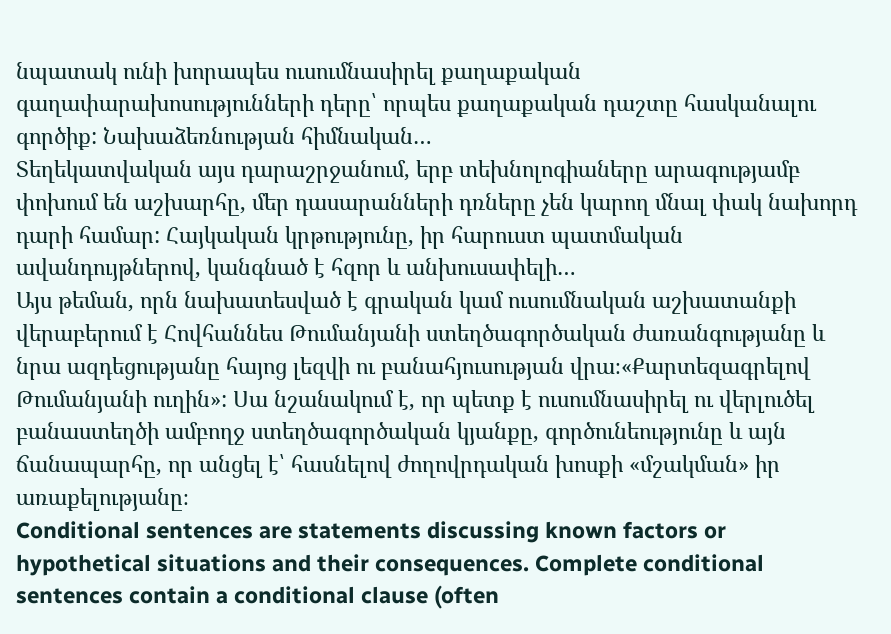նպատակ ունի խորապես ուսումնասիրել քաղաքական գաղափարախոսությունների դերը՝ որպես քաղաքական դաշտը հասկանալու գործիք: Նախաձեռնության հիմնական…
Տեղեկատվական այս դարաշրջանում, երբ տեխնոլոգիաները արագությամբ փոխում են աշխարհը, մեր դասարանների դռները չեն կարող մնալ փակ նախորդ դարի համար: Հայկական կրթությունը, իր հարուստ պատմական ավանդույթներով, կանգնած է հզոր և անխուսափելի…
Այս թեման, որն նախատեսված է գրական կամ ուսումնական աշխատանքի վերաբերում է Հովհաննես Թումանյանի ստեղծագործական ժառանգությանը և նրա ազդեցությանը հայոց լեզվի ու բանահյուսության վրա։«Քարտեզագրելով Թումանյանի ուղին»: Սա նշանակում է, որ պետք է ուսումնասիրել ու վերլուծել բանաստեղծի ամբողջ ստեղծագործական կյանքը, գործունեությունը և այն ճանապարհը, որ անցել է՝ հասնելով ժողովրդական խոսքի «մշակման» իր առաքելությանը։
Conditional sentences are statements discussing known factors or hypothetical situations and their consequences. Complete conditional sentences contain a conditional clause (often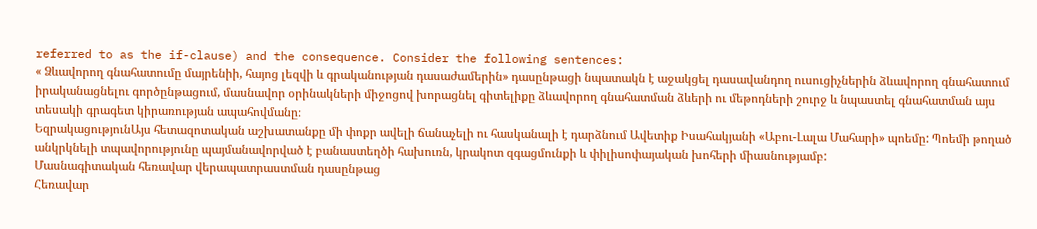referred to as the if-clause) and the consequence. Consider the following sentences:
« Ձևավորող գնահատումը մայրենիի, հայոց լեզվի և գրականության դասաժամերին» դասընթացի նպատակն է աջակցել դասավանդող ուսուցիչներին ձևավորող գնահատում իրականացնելու գործընթացում, մասնավոր օրինակների միջոցով խորացնել գիտելիքը ձևավորող գնահատման ձևերի ու մեթոդների շուրջ և նպաստել գնահատման այս տեսակի գրագետ կիրառության ապահովմանը։
ԵզրակացությունԱյս հետազոտական աշխատանքը մի փոքր ավելի ճանաչելի ու հասկանալի է դարձնում Ավետիք Իսահակյանի «Աբու-Լալա Մահարի» պոեմը: Պոեմի թողած անկրկնելի տպավորությունը պայմանավորված է բանաստեղծի հախուռն, կրակոտ զգացմունքի և փիլիսոփայական խոհերի միասնությամբ:
Մասնագիտական հեռավար վերապատրաստման դասընթաց
Հեռավար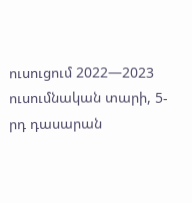ուսուցում 2022—2023 ուսումնական տարի, 5-րդ դասարան